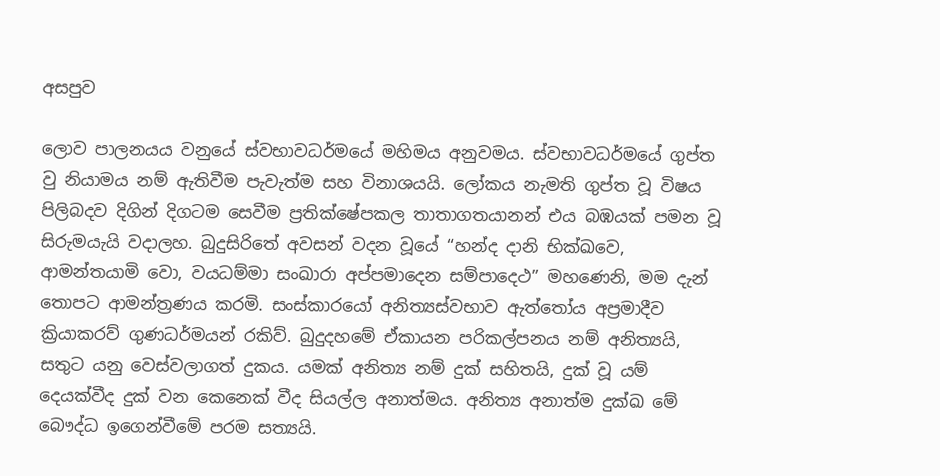අසපුව

ලොව පාලනයය වනුයේ ස්වභාවධර්මයේ මහිමය අනුවමය. ස්වභාවධර්මයේ ගුප්ත වු නියාමය නම් ඇතිවීම පැවැත්ම සහ විනාශයයි. ලෝකය නැමති ගුප්ත වූ විෂය පිලිබදව දිගින් දිගටම සෙවීම ප්‍රතික්ෂේපකල තාතාගතයානන් එය බඹයක් පමන වූ සිරුමයැයි වදාලහ. බුදුසිරිතේ අවසන් වදන වූයේ “හන්ද දානි භික්ඛවෙ, ආමන්තයාමි වො, වයධම්මා සංඛාරා අප්පමාදෙන සම්පාදෙථ” මහණෙනි, මම දැන් තොපට ආමන්ත්‍රණය කරමි. සංස්කාරයෝ අනිත්‍යස්වභාව ඇත්තෝය අප්‍රමාදීව ක්‍රියාකරව් ගුණධර්මයන් රකිව්. බුදුදහමේ ඒකායන පරිකල්පනය නම් අනිත්‍යයි, සතුට යනු වෙස්වලාගත් දුකය. යමක් අනිත්‍ය නම් දුක් සහිතයි, දුක් වූ යම් දෙයක්වීද දුක් වන කෙනෙක් වීද සියල්ල අනාත්මය. අනිත්‍ය අනාත්ම දුක්ඛ මේ බෞද්ධ ඉගෙන්වීමේ පරම සත්‍යයි.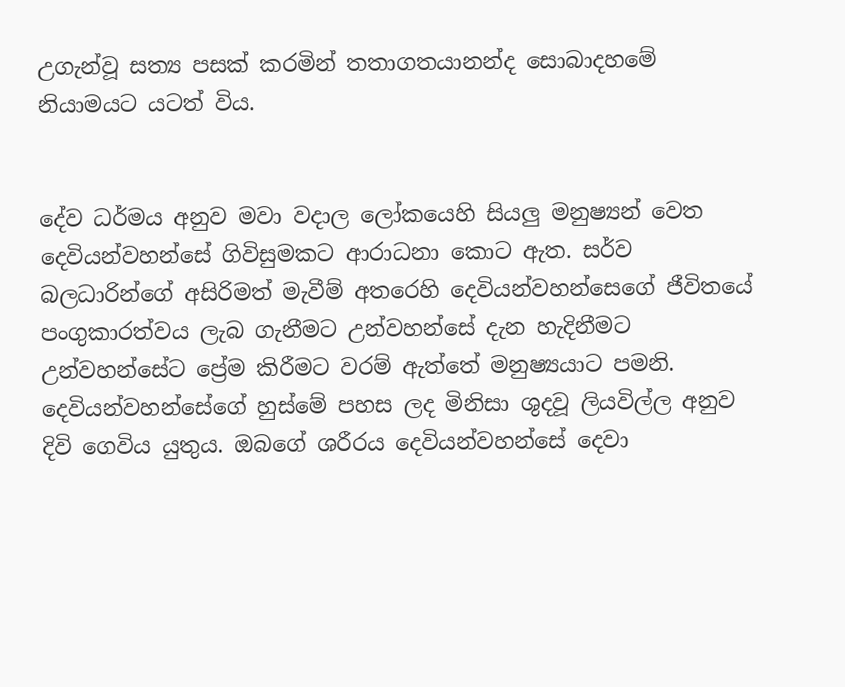උගැන්වූ සත්‍ය පසක් කරමින් තතාගතයානන්ද සොබාදහමේ නියාමයට යටත් විය.


දේව ධර්මය අනුව මවා වදාල ලෝකයෙහි සියලු මනුෂ්‍යන් වෙත දෙවියන්වහන්සේ ගිවිසුමකට ආරාධනා කොට ඇත. සර්ව බලධාරින්ගේ අසිරිමත් මැවීම් අතරෙහි දෙවියන්වහන්සෙගේ ජීවිතයේ පංගුකාරත්වය ලැබ ගැනීමට උන්වහන්සේ දැන හැදිනීමට උන්වහන්සේට ප්‍රේම කිරීමට වරම් ඇත්තේ මනුෂ්‍යයාට පමනි. දෙවියන්වහන්සේගේ හුස්මේ පහස ලද මිනිසා ශුදවූ ලියවිල්ල අනුව දිවි ගෙවිය යුතුය. ඔබගේ ශරීරය දෙවියන්වහන්සේ දෙවා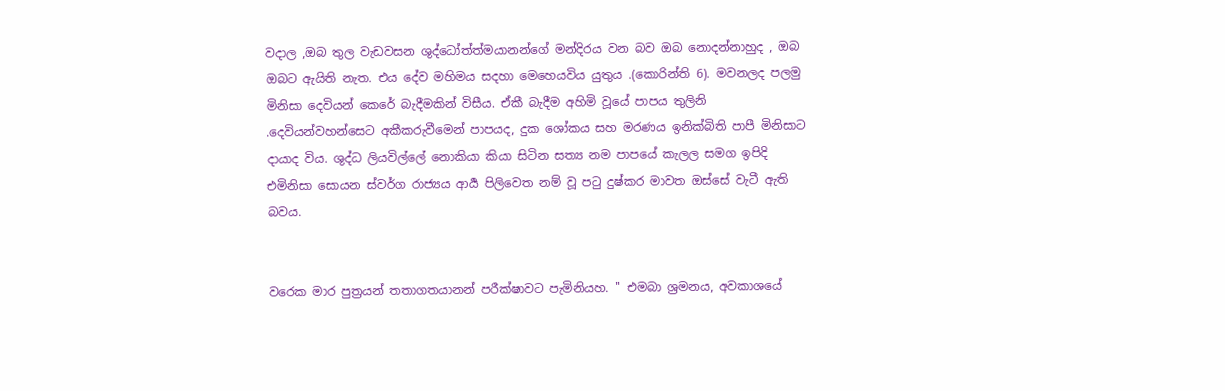වදාල ,ඔබ තුල වැඩවසන ශුද්ධෝත්ත්මයානන්ගේ මන්දිරය වන බව ඔබ නොදන්නාහුද , ඔබ ඔබට ඇයිති නැත. එය දේව මහිමය සදහා මෙහෙයවිය යුතුය .(කොරින්ති 6). මවනලද පලමු මිනිසා දෙවියන් කෙරේ බැදීමකින් විසීය. ඒකී බැදීම අහිමි වූයේ පාපය තුලිනි .දෙවියන්වහන්සෙට අකීකරුවීමෙන් පාපයද, දුක ශෝකය සහ මරණය ඉනික්බිති පාපී මිනිසාට දායාද විය. ශුද්ධ ලියවිල්ලේ නොකියා කියා සිටින සත්‍ය නම පාපයේ කැලල සමග ඉපිදි එමිනිසා සොයන ස්වර්ග රාජ්‍යය ආර්‍ය පිලිවෙත නම් වූ ප‍ටු දුෂ්කර මාවත ඔස්සේ වැටී ඇති බවය.


වරෙක මාර පුත්‍රයන් තතාගතයානන් පරීක්ෂාවට පැමිනියහ. '' එමබා ශ්‍රමනය, අවකාශයේ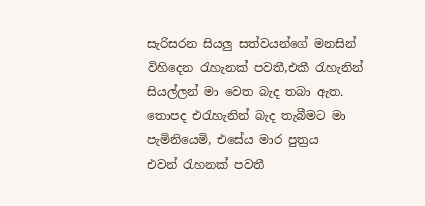සැරිසරන සියලු සත්වයන්ගේ මනසින් විහිදෙන ‍රැහැනක් පවතී,එකී ‍රැහැනින් සියල්ලන් මා වෙත බැද තබා ඇත. තොපද එ‍රැහැනින් බැද තැබීමට මා පැමිනියෙමි, එසේය මාර පුත්‍රය එවන් ‍රැහනක් පවතී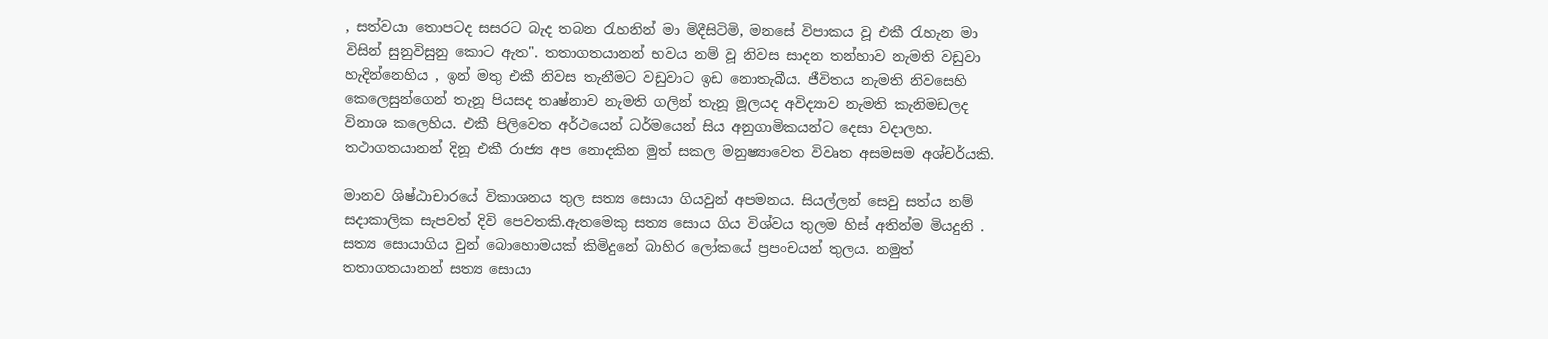, සත්වයා තොපටද සසරට බැද තබන ‍රැහනින් මා මිදීසිටිමි, මනසේ විපාකය වූ එකී ‍රැහැන මා විසින් සුනුවිසුනු කොට ඇත". තතාගතයානන් භවය නම් වූ නිවස සාදන තන්හාව නැමති වඩුවා හැදින්නෙහිය , ඉන් මතු එකී නිවස තැනීමට වඩුවාට ඉඩ නොතැබීය. ජීවිතය නැමති නිවසෙහි කෙලෙසුන්ගෙන් තැනූ පියසද තෘෂ්නාව නැමති ගලින් තැනූ මූලයද අවිද්‍යාව නැමති කැනිමඩලද විනාශ කලෙහිය. එකී පිලිවෙත අර්ථයෙන් ධර්මයෙන් සිය අනුගාමිකයන්ට දෙසා වදාලහ. තථාගතයානන් දිනූ එකී රාජ්‍ය අප නොදකින මුත් සකල මනුෂ්‍යාවෙත විවෘත අසමසම අශ්චර්යකි.

මානව ශිෂ්ඨාචාරයේ විකාශනය තුල සත්‍ය සොයා ගියවුන් අපමනය. සියල්ලන් සෙවු සත්ය නම් සදාකාලික සැපවත් දිවි පෙවතකි.ඇතමෙකු සත්‍ය සොය ගිය විශ්වය තුලම හිස් අතින්ම මියදුනි . සත්‍ය සොයාගිය වුන් බොහොමයක් කිමිදුනේ බාහිර ලෝකයේ ප්‍රපංචයන් තුලය. නමුත් තතාගතයානන් සත්‍ය සොයා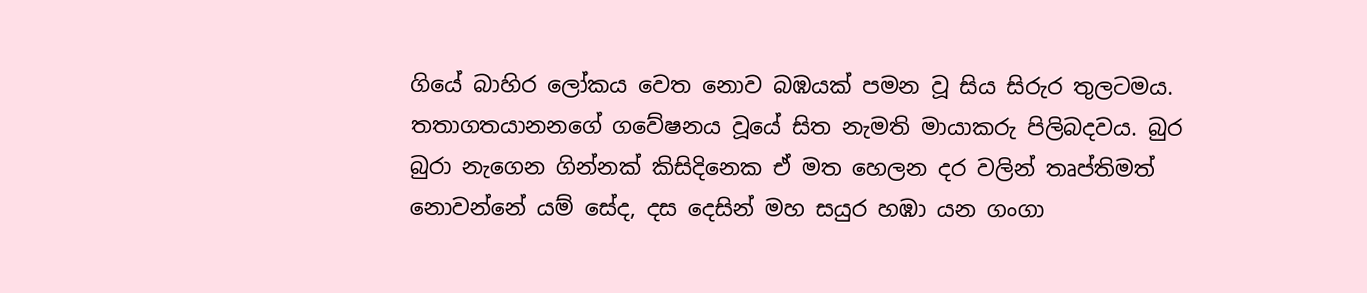ගියේ බාහිර ලෝකය වෙත නොව බඹයක් පමන වූ සිය සිරුර තුලටමය. තතාගතයානනගේ ගවේෂනය වූයේ සිත නැමති මායාකරු පිලිබදවය. බුර බුරා නැගෙන ගින්නක් කිසිදිනෙක ඒ මත හෙලන දර වලින් ‍තෘප්තිමත් නොවන්නේ යම් සේද, දස දෙසින් මහ සයුර හඹා යන ගංගා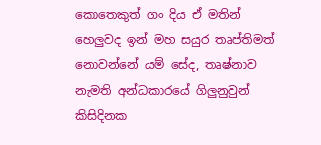කොතෙකුත් ගං දිය ඒ මතින් හෙලුවද ඉන් මහ සයුර තෘප්තිමත් නොවන්නේ යම් සේද, තෘෂ්නාව නැමති අන්ධකාරයේ ගිලුනුවුන් කිසිදිනක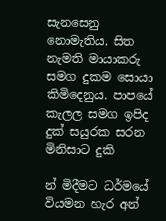සැනසෙනු නොමැතිය. සිත නැමති මායාකරු සමග දුකම සොයා කිමිදෙනුය. පාපයේ කැලල සමග ඉපිද දුක් සයුරක සරන මිනිසාට දුකි

න් මිදීමට ධර්මයේ වියමන හැර අන්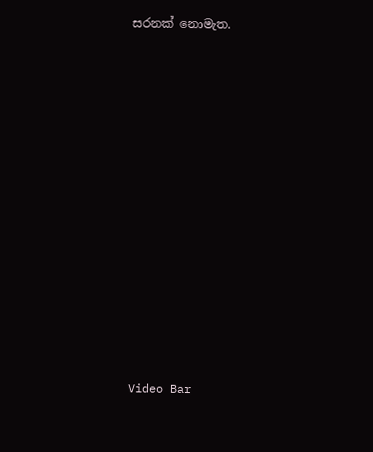සරනක් නොමැත.














Video Bar